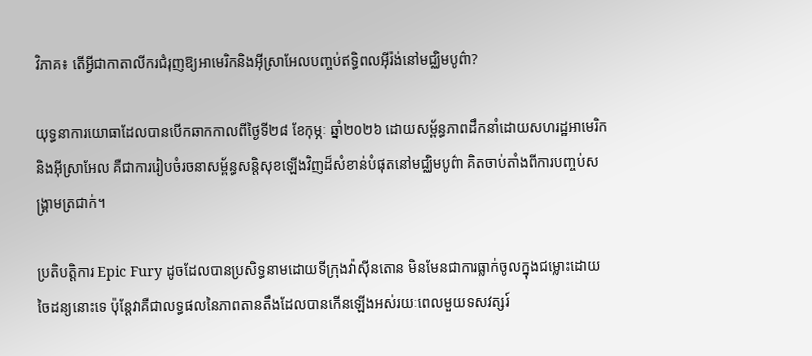វិភាគ៖ តើអ្វីជាកាតាលីករជំរុញឱ្យអាមេរិកនិងអ៊ីស្រាអែលបញ្ចប់ឥទ្ធិពលអ៊ីរ៉ង់នៅមជ្ឈិមបូព៌ា?

យុទ្ធនាការយោធាដែលបានបើកឆាកកាលពីថ្ងៃទី២៨ ខែកុម្ភៈ ឆ្នាំ២០២៦ ដោយសម្ព័ន្ធភាពដឹកនាំដោយសហរដ្ឋអាមេរិក និងអ៊ីស្រាអែល គឺជាការរៀបចំរចនាសម្ព័ន្ធសន្តិសុខឡើងវិញដ៏សំខាន់បំផុតនៅមជ្ឈិមបូព៌ា គិតចាប់តាំងពីការបញ្ចប់សង្គ្រាមត្រជាក់។

ប្រតិបត្តិការ Epic Fury ដូចដែលបានប្រសិទ្ធនាមដោយទីក្រុងវ៉ាស៊ីនតោន មិនមែនជាការធ្លាក់ចូលក្នុងជម្លោះដោយចៃដន្យនោះទេ ប៉ុន្តែវាគឺជាលទ្ធផលនៃភាពតានតឹងដែលបានកើនឡើងអស់រយៈពេលមួយទសវត្សរ៍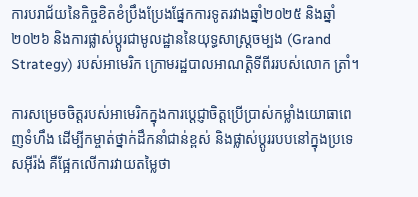ការបរាជ័យនៃកិច្ចខិតខំប្រឹងប្រែងផ្នែកការទូតរវាងឆ្នាំ២០២៥ និងឆ្នាំ២០២៦ និងការផ្លាស់ប្តូរជាមូលដ្ឋាននៃយុទ្ធសាស្ត្រចម្បង (Grand Strategy) របស់អាមេរិក ក្រោមរដ្ឋបាលអាណត្តិទីពីររបស់លោក ត្រាំ។

ការសម្រេចចិត្តរបស់អាមេរិកក្នុងការប្តេជ្ញាចិត្តប្រើប្រាស់កម្លាំងយោធាពេញទំហឹង ដើម្បីកម្ចាត់ថ្នាក់ដឹកនាំជាន់ខ្ពស់ និងផ្លាស់ប្តូររបបនៅក្នុងប្រទេសអ៊ីរ៉ង់ គឺផ្អែកលើការវាយតម្លៃថា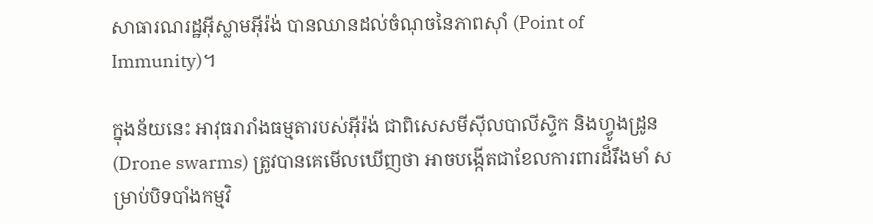សាធារណរដ្ឋអ៊ីស្លាមអ៊ីរ៉ង់ បានឈានដល់ចំណុចនៃភាពស៊ាំ (Point of Immunity)។

ក្នុងន័យនេះ អាវុធរារាំងធម្មតារបស់អ៊ីរ៉ង់ ជាពិសេសមីស៊ីលបាលីស្ទិក និងហ្វូងដ្រូន (Drone swarms) ត្រូវបានគេមើលឃើញថា អាចបង្កើតជាខែលការពារដ៏រឹងមាំ សម្រាប់បិទបាំងកម្មវិ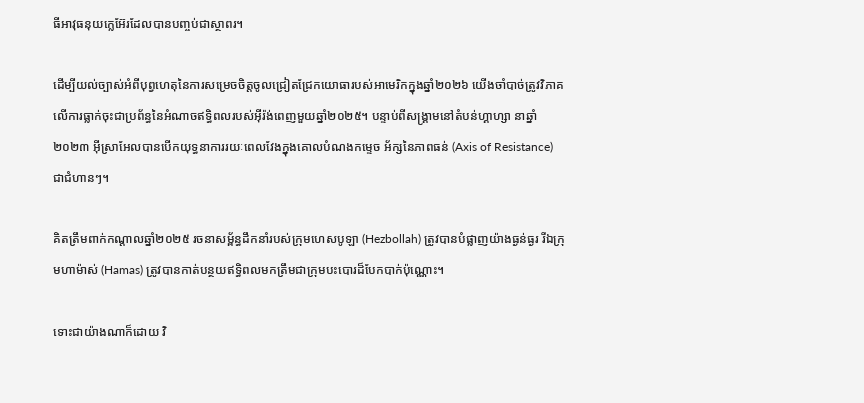ធីអាវុធនុយក្លេអ៊ែរដែលបានបញ្ចប់ជាស្ថាពរ។

ដើម្បីយល់ច្បាស់អំពីបុព្វហេតុនៃការសម្រេចចិត្តចូលជ្រៀតជ្រែកយោធារបស់អាមេរិកក្នុងឆ្នាំ២០២៦ យើងចាំបាច់ត្រូវវិភាគលើការធ្លាក់ចុះជាប្រព័ន្ធនៃអំណាចឥទ្ធិពលរបស់អ៊ីរ៉ង់ពេញមួយឆ្នាំ២០២៥។ បន្ទាប់ពីសង្គ្រាមនៅតំបន់ហ្គាហ្សា នាឆ្នាំ២០២៣ អ៊ីស្រាអែលបានបើកយុទ្ធនាការរយៈពេលវែងក្នុងគោលបំណងកម្ទេច អ័ក្សនៃភាពធន់ (Axis of Resistance) ជាជំហានៗ។

គិតត្រឹមពាក់កណ្តាលឆ្នាំ២០២៥ រចនាសម្ព័ន្ធដឹកនាំរបស់ក្រុមហេសបូឡា (Hezbollah) ត្រូវបានបំផ្លាញយ៉ាងធ្ងន់ធ្ងរ រីឯក្រុមហាម៉ាស់ (Hamas) ត្រូវបានកាត់បន្ថយឥទ្ធិពលមកត្រឹមជាក្រុមបះបោរដ៏បែកបាក់ប៉ុណ្ណោះ។

ទោះជាយ៉ាងណាក៏ដោយ វិ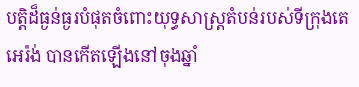បត្តិដ៏ធ្ងន់ធ្ងរបំផុតចំពោះយុទ្ធសាស្ត្រតំបន់របស់ទីក្រុងតេអេរ៉ង់ បានកើតឡើងនៅចុងឆ្នាំ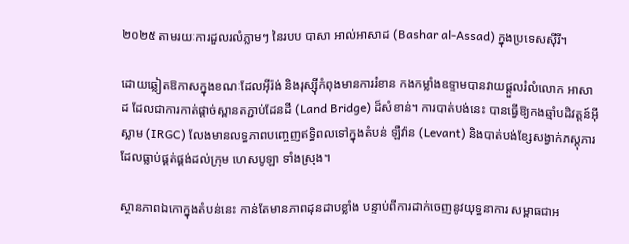២០២៥ តាមរយៈការដួលរលំភ្លាមៗ នៃរបប បាសា អាល់អាសាដ (Bashar al-Assad) ក្នុងប្រទេសស៊ីរី។

ដោយឆ្លៀតឱកាសក្នុងខណៈដែលអ៊ីរ៉ង់ និងរុស្ស៊ីកំពុងមានការរំខាន កងកម្លាំងឧទ្ទាមបានវាយផ្តួលរំលំលោក អាសាដ ដែលជាការកាត់ផ្តាច់ស្ពានតភ្ជាប់ដែនដី (Land Bridge) ដ៏សំខាន់។ ការបាត់បង់នេះ បានធ្វើឱ្យកងឆ្មាំបដិវត្តន៍អ៊ីស្លាម (IRGC) លែងមានលទ្ធភាពបញ្ចេញឥទ្ធិពលទៅក្នុងតំបន់ ឡឺវ៉ាន (Levant) និងបាត់បង់ខ្សែសង្វាក់ភស្តុភារដែលធ្លាប់ផ្គត់ផ្គង់ដល់ក្រុម ហេសបូឡា ទាំងស្រុង។

ស្ថានភាពឯកោក្នុងតំបន់នេះ កាន់តែមានភាពដុនដាបខ្លាំង បន្ទាប់ពីការដាក់ចេញនូវយុទ្ធនាការ សម្ពាធជាអ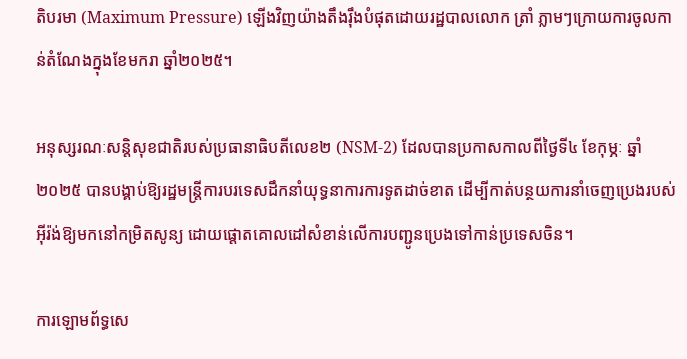តិបរមា (Maximum Pressure) ឡើងវិញយ៉ាងតឹងរ៉ឹងបំផុតដោយរដ្ឋបាលលោក ត្រាំ ភ្លាមៗក្រោយការចូលកាន់តំណែងក្នុងខែមករា ឆ្នាំ២០២៥។

អនុស្សរណៈសន្តិសុខជាតិរបស់ប្រធានាធិបតីលេខ២ (NSM-2) ដែលបានប្រកាសកាលពីថ្ងៃទី៤ ខែកុម្ភៈ ឆ្នាំ២០២៥ បានបង្គាប់ឱ្យរដ្ឋមន្ត្រីការបរទេសដឹកនាំយុទ្ធនាការការទូតដាច់ខាត ដើម្បីកាត់បន្ថយការនាំចេញប្រេងរបស់អ៊ីរ៉ង់ឱ្យមកនៅកម្រិតសូន្យ ដោយផ្តោតគោលដៅសំខាន់លើការបញ្ជូនប្រេងទៅកាន់ប្រទេសចិន។

ការឡោមព័ទ្ធសេ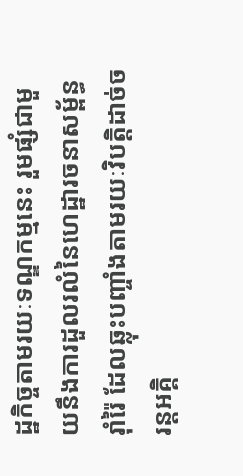ដ្ឋកិច្ចតាមរយៈទណ្ឌកម្មនេះ រួមផ្សំជាមួយនឹងការដួលរលំនៃហេដ្ឋារចនាសម្ព័ន្ធរ៉ាំរ៉ៃ ដែលឆ្លុះបញ្ចាំងតាមរយៈវិបត្តិដាច់ចរន្តអគ្គិ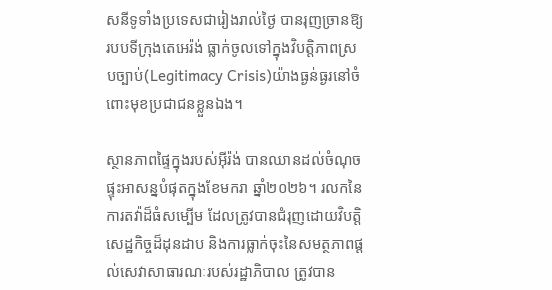សនីទូទាំងប្រទេសជារៀងរាល់ថ្ងៃ បានរុញច្រានឱ្យរបបទីក្រុងតេអេរ៉ង់ ធ្លាក់ចូលទៅក្នុងវិបត្តិភាពស្របច្បាប់(Legitimacy Crisis)យ៉ាងធ្ងន់ធ្ងរនៅចំពោះមុខប្រជាជនខ្លួនឯង។

ស្ថានភាពផ្ទៃក្នុងរបស់អ៊ីរ៉ង់ បានឈានដល់ចំណុចផ្ទុះអាសន្នបំផុតក្នុងខែមករា ឆ្នាំ២០២៦។ រលកនៃការតវ៉ាដ៏ធំសម្បើម ដែលត្រូវបានជំរុញដោយវិបត្តិសេដ្ឋកិច្ចដ៏ដុនដាប និងការធ្លាក់ចុះនៃសមត្ថភាពផ្តល់សេវាសាធារណៈរបស់រដ្ឋាភិបាល ត្រូវបាន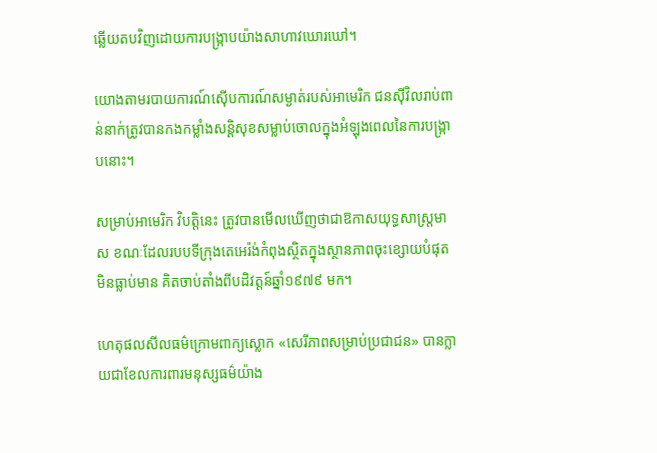ឆ្លើយតបវិញដោយការបង្ក្រាបយ៉ាងសាហាវឃោរឃៅ។

យោងតាមរបាយការណ៍ស៊ើបការណ៍សម្ងាត់របស់អាមេរិក ជនស៊ីវិលរាប់ពាន់នាក់ត្រូវបានកងកម្លាំងសន្តិសុខសម្លាប់ចោលក្នុងអំឡុងពេលនៃការបង្ក្រាបនោះ។

សម្រាប់អាមេរិក វិបត្តិនេះ ត្រូវបានមើលឃើញថាជាឱកាសយុទ្ធសាស្ត្រមាស ខណៈដែលរបបទីក្រុងតេអេរ៉ង់កំពុងស្ថិតក្នុងស្ថានភាពចុះខ្សោយបំផុតមិនធ្លាប់មាន គិតចាប់តាំងពីបដិវត្តន៍ឆ្នាំ១៩៧៩ មក។

ហេតុផលសីលធម៌ក្រោមពាក្យស្លោក «សេរីភាពសម្រាប់ប្រជាជន» បានក្លាយជាខែលការពារមនុស្សធម៌យ៉ាង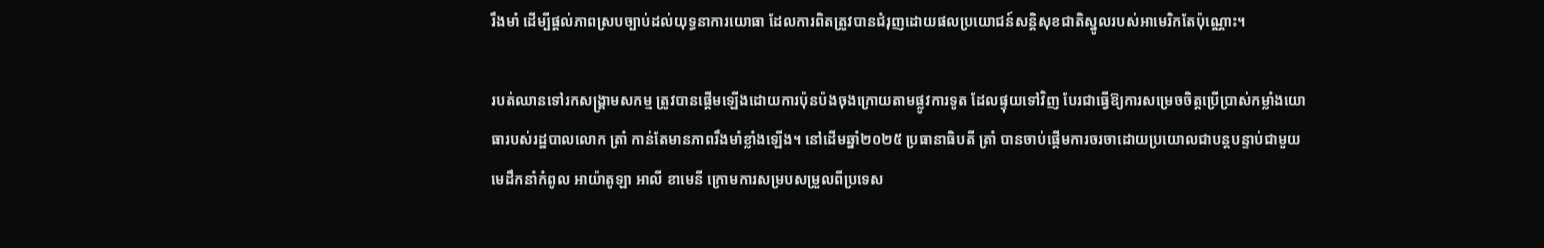រឹងមាំ ដើម្បីផ្តល់ភាពស្របច្បាប់ដល់យុទ្ធនាការយោធា ដែលការពិតត្រូវបានជំរុញដោយផលប្រយោជន៍សន្តិសុខជាតិស្នូលរបស់អាមេរិកតែប៉ុណ្ណោះ។

របត់ឈានទៅរកសង្គ្រាមសកម្ម ត្រូវបានផ្ដើមឡើងដោយការប៉ុនប៉ងចុងក្រោយតាមផ្លូវការទូត ដែលផ្ទុយទៅវិញ បែរជាធ្វើឱ្យការសម្រេចចិត្តប្រើប្រាស់កម្លាំងយោធារបស់រដ្ឋបាលលោក ត្រាំ កាន់តែមានភាពរឹងមាំខ្លាំងឡើង។ នៅដើមឆ្នាំ២០២៥ ប្រធានាធិបតី ត្រាំ បានចាប់ផ្ដើមការចរចាដោយប្រយោលជាបន្តបន្ទាប់ជាមួយមេដឹកនាំកំពូល អាយ៉ាតូឡា អាលី ខាមេនី ក្រោមការសម្របសម្រួលពីប្រទេស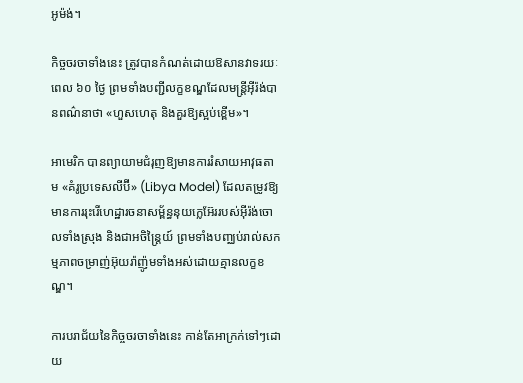អូម៉ង់។

កិច្ចចរចាទាំងនេះ ត្រូវបានកំណត់ដោយឱសានវាទរយៈពេល ៦០ ថ្ងៃ ព្រមទាំងបញ្ជីលក្ខខណ្ឌដែលមន្ត្រីអ៊ីរ៉ង់បានពណ៌នាថា «ហួសហេតុ និងគួរឱ្យស្អប់ខ្ពើម»។

អាមេរិក បានព្យាយាមជំរុញឱ្យមានការរំសាយអាវុធតាម «គំរូប្រទេសលីប៊ី» (Libya Model) ដែលតម្រូវឱ្យមានការរុះរើហេដ្ឋារចនាសម្ព័ន្ធនុយក្លេអ៊ែររបស់អ៊ីរ៉ង់ចោលទាំងស្រុង និងជាអចិន្ត្រៃយ៍ ព្រមទាំងបញ្ឈប់រាល់សកម្មភាពចម្រាញ់អ៊ុយរ៉ាញ៉ូមទាំងអស់ដោយគ្មានលក្ខខណ្ឌ។

ការបរាជ័យនៃកិច្ចចរចាទាំងនេះ កាន់តែអាក្រក់ទៅៗដោយ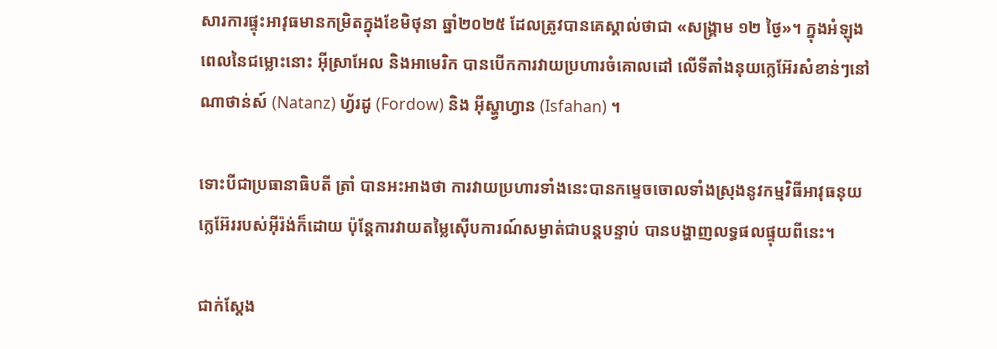សារការផ្ទុះអាវុធមានកម្រិតក្នុងខែមិថុនា ឆ្នាំ២០២៥ ដែលត្រូវបានគេស្គាល់ថាជា «សង្គ្រាម ១២ ថ្ងៃ»។ ក្នុងអំឡុងពេលនៃជម្លោះនោះ អ៊ីស្រាអែល និងអាមេរិក បានបើកការវាយប្រហារចំគោលដៅ លើទីតាំងនុយក្លេអ៊ែរសំខាន់ៗនៅ ណាថាន់ស៍ (Natanz) ហ្វ័រដូ (Fordow) និង អ៊ីស្ហ្វាហ្វាន (Isfahan) ។

ទោះបីជាប្រធានាធិបតី ត្រាំ បានអះអាងថា ការវាយប្រហារទាំងនេះបានកម្ទេចចោលទាំងស្រុងនូវកម្មវិធីអាវុធនុយក្លេអ៊ែររបស់អ៊ីរ៉ង់ក៏ដោយ ប៉ុន្តែការវាយតម្លៃស៊ើបការណ៍សម្ងាត់ជាបន្តបន្ទាប់ បានបង្ហាញលទ្ធផលផ្ទុយពីនេះ។

ជាក់ស្តែង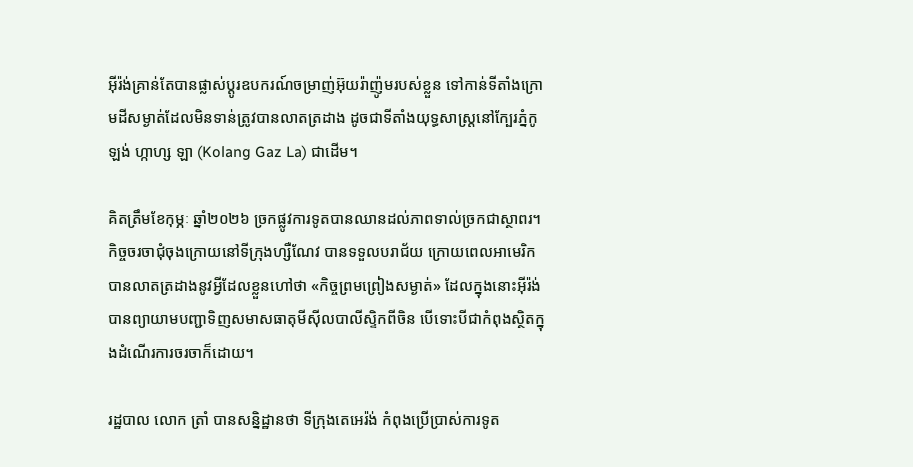អ៊ីរ៉ង់គ្រាន់តែបានផ្លាស់ប្តូរឧបករណ៍ចម្រាញ់អ៊ុយរ៉ាញ៉ូមរបស់ខ្លួន ទៅកាន់ទីតាំងក្រោមដីសម្ងាត់ដែលមិនទាន់ត្រូវបានលាតត្រដាង ដូចជាទីតាំងយុទ្ធសាស្ត្រនៅក្បែរភ្នំកូឡង់ ហ្កាហ្ស ឡា (Kolang Gaz La) ជាដើម។

គិតត្រឹមខែកុម្ភៈ ឆ្នាំ២០២៦ ច្រកផ្លូវការទូតបានឈានដល់ភាពទាល់ច្រកជាស្ថាពរ។ កិច្ចចរចាជុំចុងក្រោយនៅទីក្រុងហ្សឺណែវ បានទទួលបរាជ័យ ក្រោយពេលអាមេរិកបានលាតត្រដាងនូវអ្វីដែលខ្លួនហៅថា «កិច្ចព្រមព្រៀងសម្ងាត់» ដែលក្នុងនោះអ៊ីរ៉ង់បានព្យាយាមបញ្ជាទិញសមាសធាតុមីស៊ីលបាលីស្ទិកពីចិន បើទោះបីជាកំពុងស្ថិតក្នុងដំណើរការចរចាក៏ដោយ។

រដ្ឋបាល លោក ត្រាំ បានសន្និដ្ឋានថា ទីក្រុងតេអេរ៉ង់ កំពុងប្រើប្រាស់ការទូត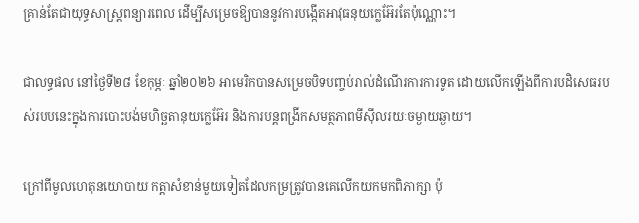គ្រាន់តែជាយុទ្ធសាស្ត្រពន្យារពេល ដើម្បីសម្រេចឱ្យបាននូវការបង្កើតអាវុធនុយក្លេអ៊ែរតែប៉ុណ្ណោះ។

ជាលទ្ធផល នៅថ្ងៃទី២៨ ខែកុម្ភៈ ឆ្នាំ២០២៦ អាមេរិកបានសម្រេចបិទបញ្ចប់រាល់ដំណើរការការទូត ដោយលើកឡើងពីការបដិសេធរបស់របបនេះក្នុងការបោះបង់មហិច្ឆតានុយក្លេអ៊ែរ និងការបន្តពង្រីកសមត្ថភាពមីស៊ីលរយៈចម្ងាយឆ្ងាយ។

ក្រៅពីមូលហេតុនយោបាយ កត្តាសំខាន់មួយទៀតដែលកម្រត្រូវបានគេលើកយកមកពិភាក្សា ប៉ុ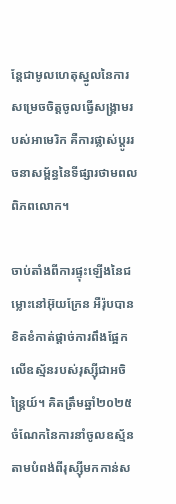ន្តែជាមូលហេតុស្នូលនៃការសម្រេចចិត្តចូលធ្វើសង្គ្រាមរបស់អាមេរិក គឺការផ្លាស់ប្តូររចនាសម្ព័ន្ធនៃទីផ្សារថាមពលពិភពលោក។

ចាប់តាំងពីការផ្ទុះឡើងនៃជម្លោះនៅអ៊ុយក្រែន អឺរ៉ុបបានខិតខំកាត់ផ្តាច់ការពឹងផ្អែកលើឧស្ម័នរបស់រុស្ស៊ីជាអចិន្ត្រៃយ៍។ គិតត្រឹមឆ្នាំ២០២៥ ចំណែកនៃការនាំចូលឧស្ម័នតាមបំពង់ពីរុស្ស៊ីមកកាន់ស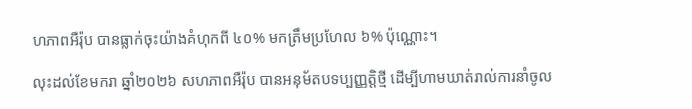ហភាពអឺរ៉ុប បានធ្លាក់ចុះយ៉ាងគំហុកពី ៤០% មកត្រឹមប្រហែល ៦% ប៉ុណ្ណោះ។

លុះដល់ខែមករា ឆ្នាំ២០២៦ សហភាពអឺរ៉ុប បានអនុម័តបទប្បញ្ញត្តិថ្មី ដើម្បីហាមឃាត់រាល់ការនាំចូល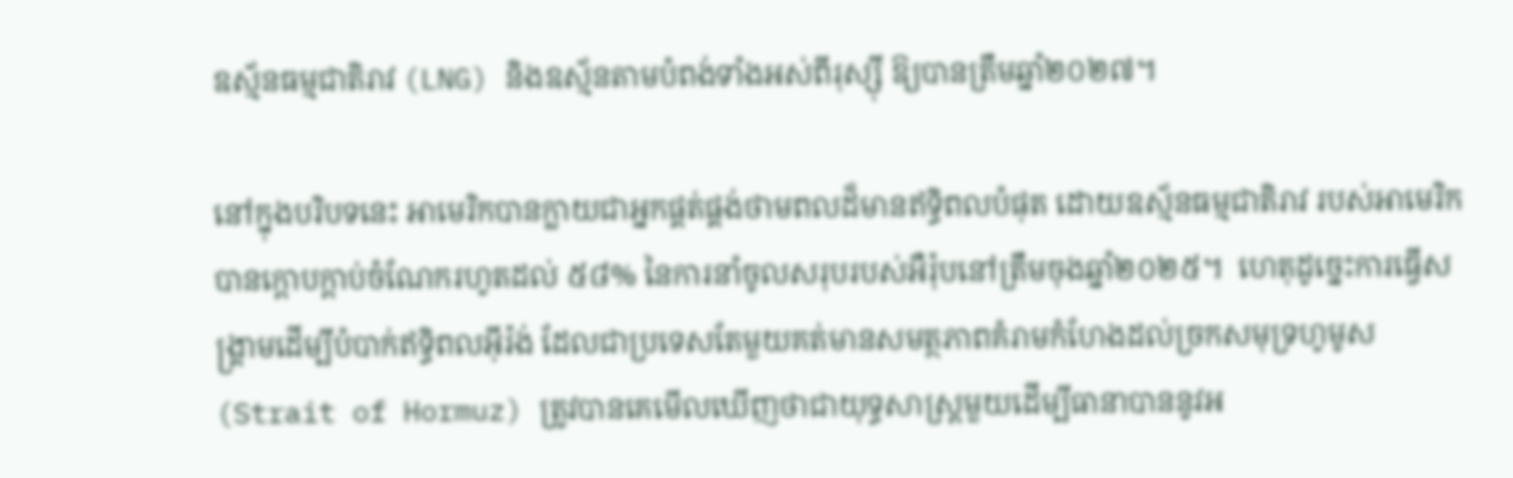ឧស្ម័នធម្មជាតិរាវ (LNG) និងឧស្ម័នតាមបំពង់ទាំងអស់ពីរុស្ស៊ី ឱ្យបានត្រឹមឆ្នាំ២០២៧។

នៅក្នុងបរិបទនេះ អាមេរិកបានក្លាយជាអ្នកផ្គត់ផ្គង់ថាមពលដ៏មានឥទ្ធិពលបំផុត ដោយឧស្ម័នធម្មជាតិរាវ របស់អាមេរិកបានក្តោបក្តាប់ចំណែករហូតដល់ ៥៨% នៃការនាំចូលសរុបរបស់អឺរ៉ុបនៅត្រឹមចុងឆ្នាំ២០២៥។  ហេតុដូច្នេះការធ្វើសង្គ្រាមដើម្បីបំបាក់ឥទ្ធិពលអ៊ីរ៉ង់ ដែលជាប្រទេសតែមួយគត់មានសមត្ថភាពគំរាមកំហែងដល់ច្រកសមុទ្រហូមូស (Strait of Hormuz) ត្រូវបានគេមើលឃើញថាជាយុទ្ធសាស្ត្រមួយដើម្បីធានាបាននូវអ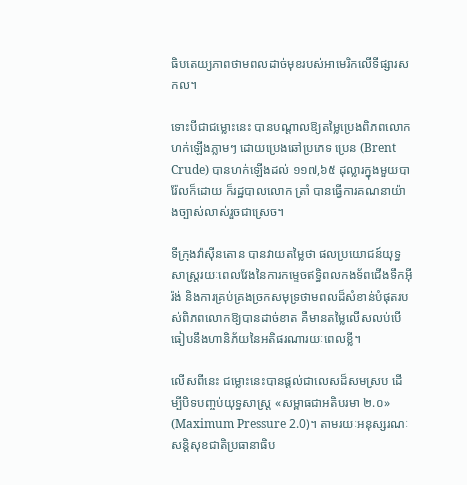ធិបតេយ្យភាពថាមពលដាច់មុខរបស់អាមេរិកលើទីផ្សារសកល។

ទោះបីជាជម្លោះនេះ បានបណ្តាលឱ្យតម្លៃប្រេងពិភពលោកហក់ឡើងភ្លាមៗ ដោយប្រេងឆៅប្រភេទ ប្រេន (Brent Crude) បានហក់ឡើងដល់ ១១៧,៦៥ ដុល្លារក្នុងមួយបារ៉ែលក៏ដោយ ក៏រដ្ឋបាលលោក ត្រាំ បានធ្វើការគណនាយ៉ាងច្បាស់លាស់រួចជាស្រេច។

ទីក្រុងវ៉ាស៊ីនតោន បានវាយតម្លៃថា ផលប្រយោជន៍យុទ្ធសាស្ត្ររយៈពេលវែងនៃការកម្ទេចឥទ្ធិពលកងទ័ពជើងទឹកអ៊ីរ៉ង់ និងការគ្រប់គ្រងច្រកសមុទ្រថាមពលដ៏សំខាន់បំផុតរបស់ពិភពលោកឱ្យបានដាច់ខាត គឺមានតម្លៃលើសលប់បើធៀបនឹងហានិភ័យនៃអតិផរណារយៈពេលខ្លី។

លើសពីនេះ ជម្លោះនេះបានផ្តល់ជាលេសដ៏សមស្រប ដើម្បីបិទបញ្ចប់យុទ្ធសាស្ត្រ «សម្ពាធជាអតិបរមា ២.០» (Maximum Pressure 2.0)។ តាមរយៈអនុស្សរណៈសន្តិសុខជាតិប្រធានាធិប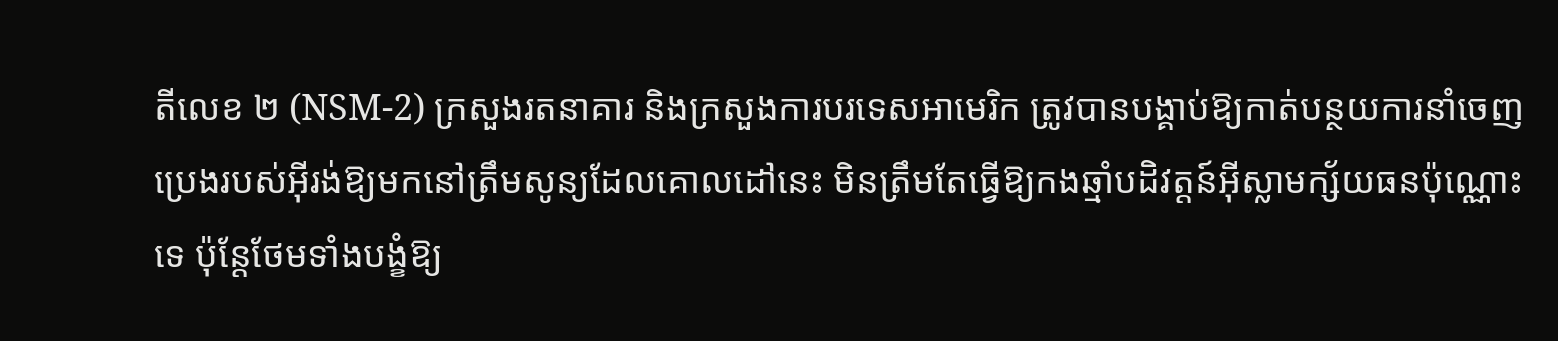តីលេខ ២ (NSM-2) ក្រសួងរតនាគារ និងក្រសួងការបរទេសអាមេរិក ត្រូវបានបង្គាប់ឱ្យកាត់បន្ថយការនាំចេញប្រេងរបស់អ៊ីរង់ឱ្យមកនៅត្រឹមសូន្យដែលគោលដៅនេះ មិនត្រឹមតែធ្វើឱ្យកងឆ្មាំបដិវត្តន៍អ៊ីស្លាមក្ស័យធនប៉ុណ្ណោះទេ ប៉ុន្តែថែមទាំងបង្ខំឱ្យ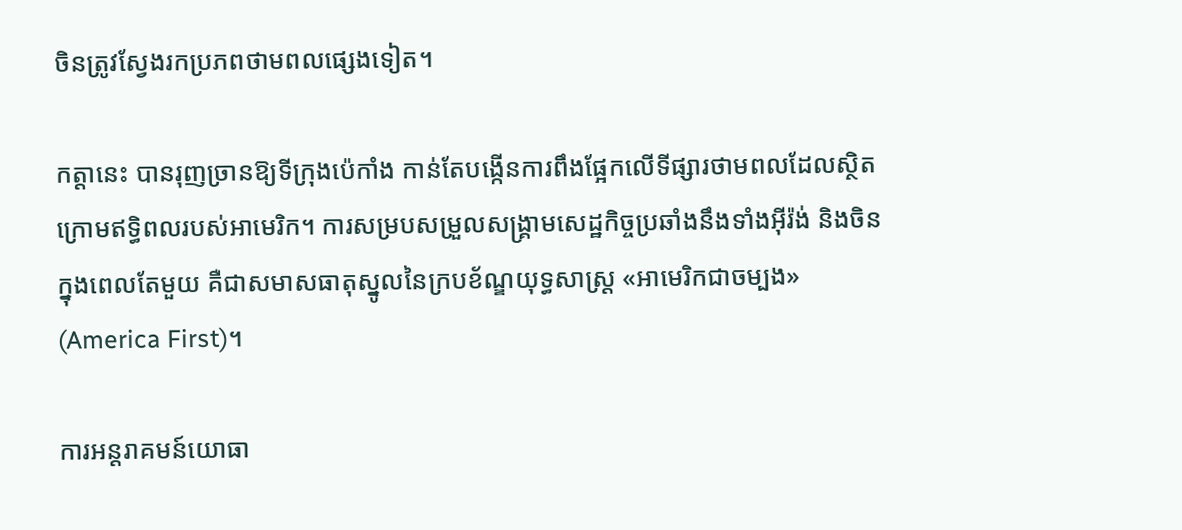ចិនត្រូវស្វែងរកប្រភពថាមពលផ្សេងទៀត។

កត្តានេះ បានរុញច្រានឱ្យទីក្រុងប៉េកាំង កាន់តែបង្កើនការពឹងផ្អែកលើទីផ្សារថាមពលដែលស្ថិតក្រោមឥទ្ធិពលរបស់អាមេរិក។ ការសម្របសម្រួលសង្រ្គាមសេដ្ឋកិច្ចប្រឆាំងនឹងទាំងអ៊ីរ៉ង់ និងចិនក្នុងពេលតែមួយ គឺជាសមាសធាតុស្នូលនៃក្របខ័ណ្ឌយុទ្ធសាស្ត្រ «អាមេរិកជាចម្បង» (America First)។

ការអន្តរាគមន៍យោធា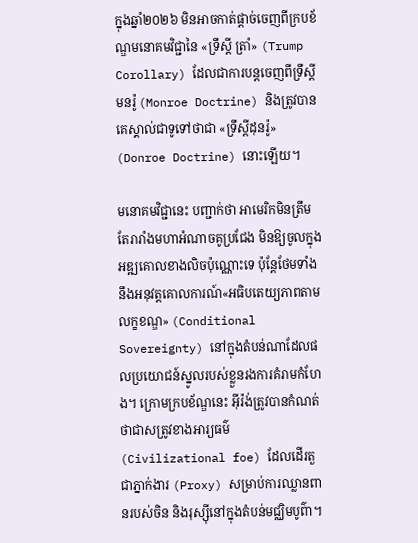ក្នុងឆ្នាំ២០២៦ មិនអាចកាត់ផ្តាច់ចេញពីក្របខ័ណ្ឌមនោគមវិជ្ជានៃ «ទ្រឹស្តី ត្រាំ» (Trump Corollary) ដែលជាការបន្តចេញពីទ្រឹស្តី មនរ៉ូ (Monroe Doctrine) និងត្រូវបានគេស្គាល់ជាទូទៅថាជា «ទ្រឹស្តីដុនរ៉ូ» (Donroe Doctrine) នោះឡើយ។

មនោគមវិជ្ជានេះ បញ្ជាក់ថា អាមេរិកមិនត្រឹមតែរារាំងមហាអំណាចគូប្រជែង មិនឱ្យចូលក្នុងអឌ្ឍគោលខាងលិចប៉ុណ្ណោះទេ ប៉ុន្តែថែមទាំងនឹងអនុវត្តគោលការណ៍«អធិបតេយ្យភាពតាមលក្ខខណ្ឌ» (Conditional Sovereignty) នៅក្នុងតំបន់ណាដែលផលប្រយោជន៍ស្នូលរបស់ខ្លួនរងការគំរាមកំហែង។ ក្រោមក្របខ័ណ្ឌនេះ អ៊ីរ៉ង់ត្រូវបានកំណត់ថាជាសត្រូវខាងអារ្យធម៌ (Civilizational foe) ដែលដើរតួជាភ្នាក់ងារ (Proxy) សម្រាប់ការឈ្លានពានរបស់ចិន និងរុស្ស៊ីនៅក្នុងតំបន់មជ្ឈិមបូព៌ា។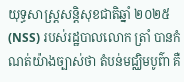យុទ្ធសាស្ត្រសន្តិសុខជាតិឆ្នាំ ២០២៥ (NSS) របស់រដ្ឋបាលលោក ត្រាំ បានកំណត់យ៉ាងច្បាស់ថា តំបន់មជ្ឈិមបូព៌ា គឺ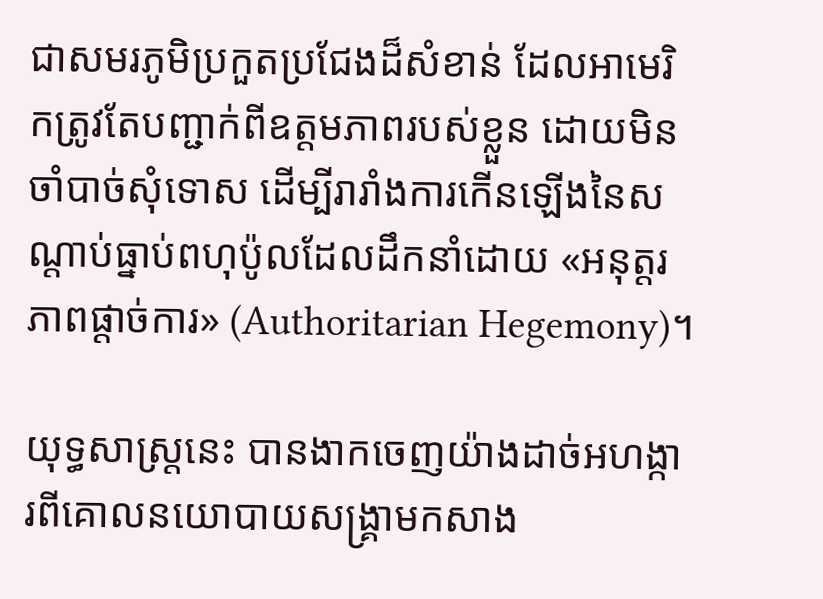ជាសមរភូមិប្រកួតប្រជែងដ៏សំខាន់ ដែលអាមេរិកត្រូវតែបញ្ជាក់ពីឧត្តមភាពរបស់ខ្លួន ដោយមិនចាំបាច់សុំទោស ដើម្បីរារាំងការកើនឡើងនៃសណ្តាប់ធ្នាប់ពហុប៉ូលដែលដឹកនាំដោយ «អនុត្តរភាពផ្តាច់ការ» (Authoritarian Hegemony)។

យុទ្ធសាស្ត្រនេះ បានងាកចេញយ៉ាងដាច់អហង្ការពីគោលនយោបាយសង្គ្រាមកសាង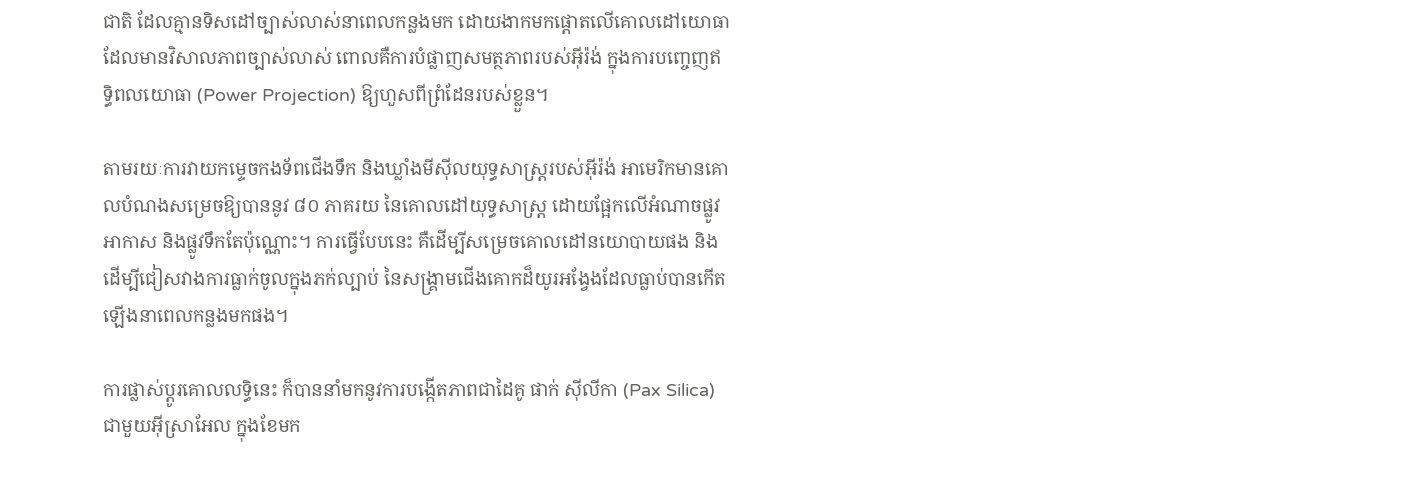ជាតិ ដែលគ្មានទិសដៅច្បាស់លាស់នាពេលកន្លងមក ដោយងាកមកផ្តោតលើគោលដៅយោធាដែលមានវិសាលភាពច្បាស់លាស់ ពោលគឺការបំផ្លាញសមត្ថភាពរបស់អ៊ីរ៉ង់ ក្នុងការបញ្ចេញឥទ្ធិពលយោធា (Power Projection) ឱ្យហួសពីព្រំដែនរបស់ខ្លួន។

តាមរយៈការវាយកម្ទេចកងទ័ពជើងទឹក និងឃ្លាំងមីស៊ីលយុទ្ធសាស្ត្ររបស់អ៊ីរ៉ង់ អាមេរិកមានគោលបំណងសម្រេចឱ្យបាននូវ ៨០ ភាគរយ នៃគោលដៅយុទ្ធសាស្ត្រ ដោយផ្អែកលើអំណាចផ្លូវអាកាស និងផ្លូវទឹកតែប៉ុណ្ណោះ។ ការធ្វើបែបនេះ គឺដើម្បីសម្រេចគោលដៅនយោបាយផង និងដើម្បីជៀសវាងការធ្លាក់ចូលក្នុងភក់ល្បាប់ នៃសង្គ្រាមជើងគោកដ៏យូរអង្វែងដែលធ្លាប់បានកើតឡើងនាពេលកន្លងមកផង។

ការផ្លាស់ប្តូរគោលលទ្ធិនេះ ក៏បាននាំមកនូវការបង្កើតភាពជាដៃគូ ផាក់ ស៊ីលីកា (Pax Silica) ជាមួយអ៊ីស្រាអែល ក្នុងខែមក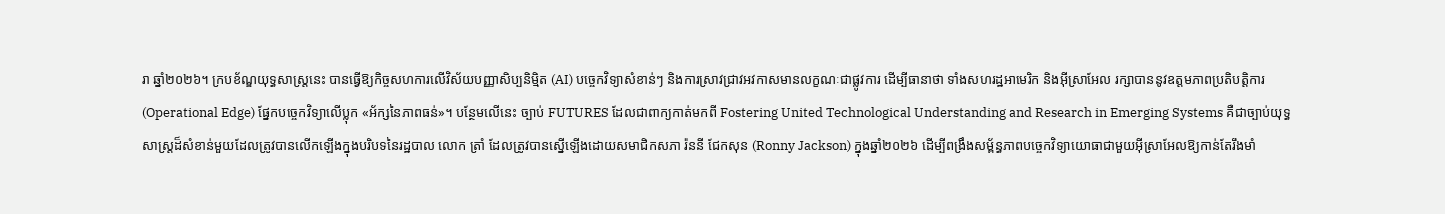រា ឆ្នាំ២០២៦។ ក្របខ័ណ្ឌយុទ្ធសាស្ត្រនេះ បានធ្វើឱ្យកិច្ចសហការលើវិស័យបញ្ញាសិប្បនិម្មិត (AI) បច្ចេកវិទ្យាសំខាន់ៗ និងការស្រាវជ្រាវអវកាសមានលក្ខណៈជាផ្លូវការ ដើម្បីធានាថា ទាំងសហរដ្ឋអាមេរិក និងអ៊ីស្រាអែល រក្សាបាននូវឧត្តមភាពប្រតិបត្តិការ (Operational Edge) ផ្នែកបច្ចេកវិទ្យាលើប្លុក «អ័ក្សនៃភាពធន់»។ បន្ថែមលើនេះ ច្បាប់ FUTURES ដែលជាពាក្យកាត់មកពី Fostering United Technological Understanding and Research in Emerging Systems គឺជាច្បាប់យុទ្ធសាស្ត្រដ៏សំខាន់មួយដែលត្រូវបានលើកឡើងក្នុងបរិបទនៃរដ្ឋបាល លោក ត្រាំ ដែលត្រូវបានស្នើឡើងដោយសមាជិកសភា រ៉ននី ជែកសុន (Ronny Jackson) ក្នុងឆ្នាំ២០២៦ ដើម្បីពង្រឹងសម្ព័ន្ធភាពបច្ចេកវិទ្យាយោធាជាមួយអ៊ីស្រាអែលឱ្យកាន់តែរឹងមាំ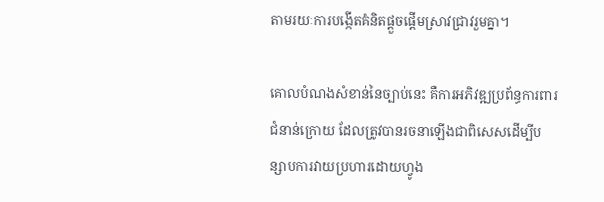តាមរយៈការបង្កើតគំនិតផ្តួចផ្តើមស្រាវជ្រាវរួមគ្នា។

គោលបំណងសំខាន់នៃច្បាប់នេះ គឺការអភិវឌ្ឍប្រព័ន្ធការពារជំនាន់ក្រោយ ដែលត្រូវបានរចនាឡើងជាពិសេសដើម្បីបន្សាបការវាយប្រហារដោយហ្វូង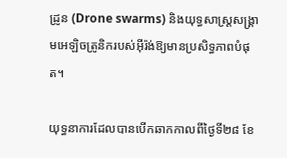ដ្រូន (Drone swarms) និងយុទ្ធសាស្ត្រសង្គ្រាមអេឡិចត្រូនិករបស់អ៊ីរ៉ង់ឱ្យមានប្រសិទ្ធភាពបំផុត។

យុទ្ធនាការដែលបានបើកឆាកកាលពីថ្ងៃទី២៨ ខែ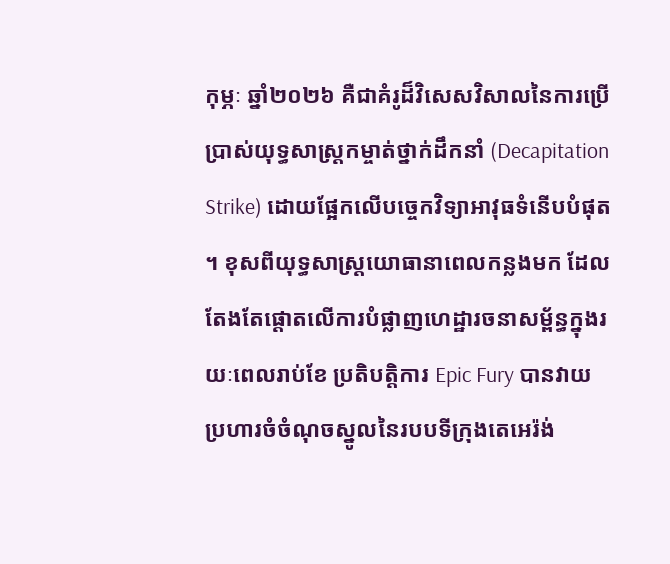កុម្ភៈ ឆ្នាំ២០២៦ គឺជាគំរូដ៏វិសេសវិសាលនៃការប្រើប្រាស់យុទ្ធសាស្ត្រកម្ចាត់ថ្នាក់ដឹកនាំ (Decapitation Strike) ដោយផ្អែកលើបច្ចេកវិទ្យាអាវុធទំនើបបំផុត។ ខុសពីយុទ្ធសាស្ត្រយោធានាពេលកន្លងមក ដែលតែងតែផ្តោតលើការបំផ្លាញហេដ្ឋារចនាសម្ព័ន្ធក្នុងរយៈពេលរាប់ខែ ប្រតិបត្តិការ Epic Fury បានវាយប្រហារចំចំណុចស្នូលនៃរបបទីក្រុងតេអេរ៉ង់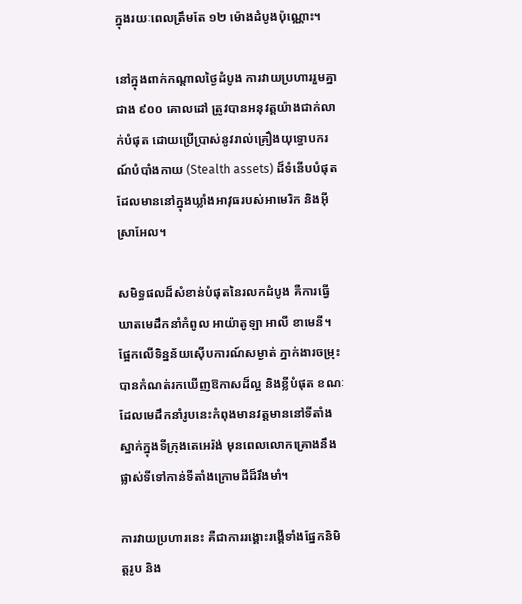ក្នុងរយៈពេលត្រឹមតែ ១២ ម៉ោងដំបូងប៉ុណ្ណោះ។

នៅក្នុងពាក់កណ្តាលថ្ងៃដំបូង ការវាយប្រហាររួមគ្នាជាង ៩០០ គោលដៅ ត្រូវបានអនុវត្តយ៉ាងជាក់លាក់បំផុត ដោយប្រើប្រាស់នូវរាល់គ្រឿងយុទ្ធោបករណ៍បំបាំងកាយ (Stealth assets) ដ៏ទំនើបបំផុតដែលមាននៅក្នុងឃ្លាំងអាវុធរបស់អាមេរិក និងអ៊ីស្រាអែល។

សមិទ្ធផលដ៏សំខាន់បំផុតនៃរលកដំបូង គឺការធ្វើឃាតមេដឹកនាំកំពូល អាយ៉ាតូឡា អាលី ខាមេនី។ ផ្អែកលើទិន្នន័យស៊ើបការណ៍សម្ងាត់ ភ្នាក់ងារចម្រុះបានកំណត់រកឃើញឱកាសដ៏ល្អ និងខ្លីបំផុត ខណៈដែលមេដឹកនាំរូបនេះកំពុងមានវត្តមាននៅទីតាំងស្នាក់ក្នុងទីក្រុងតេអេរ៉ង់ មុនពេលលោកគ្រោងនឹងផ្លាស់ទីទៅកាន់ទីតាំងក្រោមដីដ៏រឹងមាំ។

ការវាយប្រហារនេះ គឺជាការរង្គោះរង្គើទាំងផ្នែកនិមិត្តរូប និង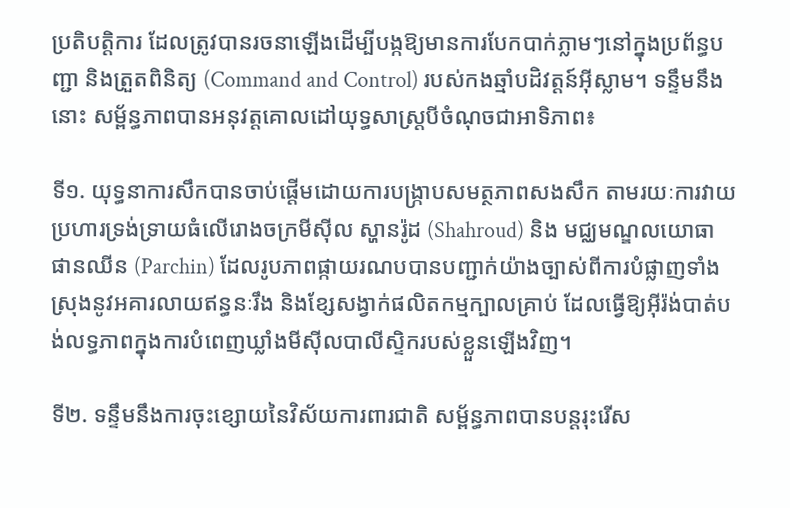ប្រតិបត្តិការ ដែលត្រូវបានរចនាឡើងដើម្បីបង្កឱ្យមានការបែកបាក់ភ្លាមៗនៅក្នុងប្រព័ន្ធបញ្ជា និងត្រួតពិនិត្យ (Command and Control) របស់កងឆ្មាំបដិវត្តន៍អ៊ីស្លាម។ ទន្ទឹមនឹងនោះ សម្ព័ន្ធភាពបានអនុវត្តគោលដៅយុទ្ធសាស្ត្របីចំណុចជាអាទិភាព៖

ទី១. យុទ្ធនាការសឹកបានចាប់ផ្តើមដោយការបង្ក្រាបសមត្ថភាពសងសឹក តាមរយៈការវាយប្រហារទ្រង់ទ្រាយធំលើរោងចក្រមីស៊ីល ស្ហានរ៉ូដ (Shahroud) និង មជ្ឈមណ្ឌលយោធា ផានឈីន (Parchin) ដែលរូបភាពផ្កាយរណបបានបញ្ជាក់យ៉ាងច្បាស់ពីការបំផ្លាញទាំងស្រុងនូវអគារលាយឥន្ធនៈរឹង និងខ្សែសង្វាក់ផលិតកម្មក្បាលគ្រាប់ ដែលធ្វើឱ្យអ៊ីរ៉ង់បាត់បង់លទ្ធភាពក្នុងការបំពេញឃ្លាំងមីស៊ីលបាលីស្ទិករបស់ខ្លួនឡើងវិញ។

ទី២. ទន្ទឹមនឹងការចុះខ្សោយនៃវិស័យការពារជាតិ សម្ព័ន្ធភាពបានបន្តរុះរើស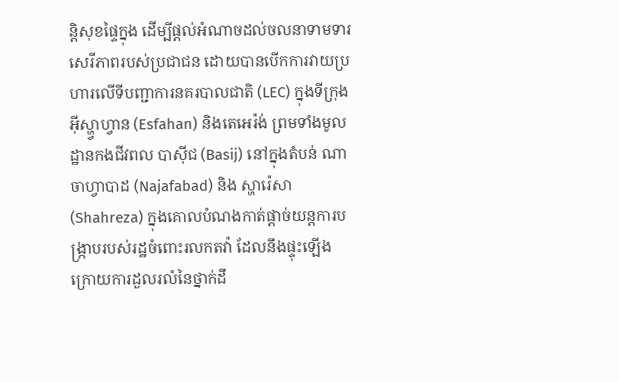ន្តិសុខផ្ទៃក្នុង ដើម្បីផ្តល់អំណាចដល់ចលនាទាមទារសេរីភាពរបស់ប្រជាជន ដោយបានបើកការវាយប្រហារលើទីបញ្ជាការនគរបាលជាតិ (LEC) ក្នុងទីក្រុងអ៊ីស្ហ្វាហ្វាន (Esfahan) និងតេអេរ៉ង់ ព្រមទាំងមូលដ្ឋានកងជីវពល បាស៊ីជ (Basij) នៅក្នុងតំបន់ ណាចាហ្វាបាដ (Najafabad) និង ស្ហារ៉េសា (Shahreza) ក្នុងគោលបំណងកាត់ផ្តាច់យន្តការបង្ក្រាបរបស់រដ្ឋចំពោះរលកតវ៉ា ដែលនឹងផ្ទុះឡើងក្រោយការដួលរលំនៃថ្នាក់ដឹ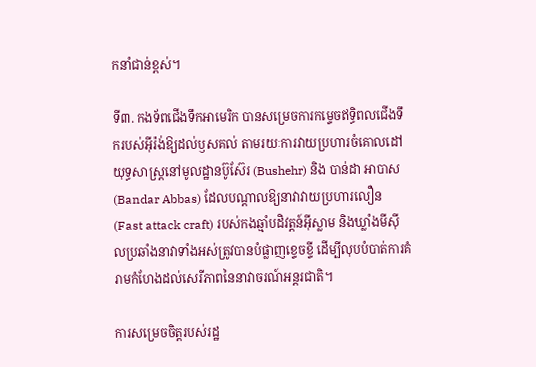កនាំជាន់ខ្ពស់។

ទី៣. កងទ័ពជើងទឹកអាមេរិក បានសម្រេចការកម្ទេចឥទ្ធិពលជើងទឹករបស់អ៊ីរ៉ង់ឱ្យដល់ឫសគល់ តាមរយៈការវាយប្រហារចំគោលដៅយុទ្ធសាស្ត្រនៅមូលដ្ឋានប៊ូស៊ែរ (Bushehr) និង បាន់ដា អាបាស (Bandar Abbas) ដែលបណ្តាលឱ្យនាវាវាយប្រហារលឿន (Fast attack craft) របស់កងឆ្មាំបដិវត្តន៍អ៊ីស្លាម និងឃ្លាំងមីស៊ីលប្រឆាំងនាវាទាំងអស់ត្រូវបានបំផ្លាញខ្ទេចខ្ទី ដើម្បីលុបបំបាត់ការគំរាមកំហែងដល់សេរីភាពនៃនាវាចរណ៍អន្តរជាតិ។

ការសម្រេចចិត្តរបស់រដ្ឋ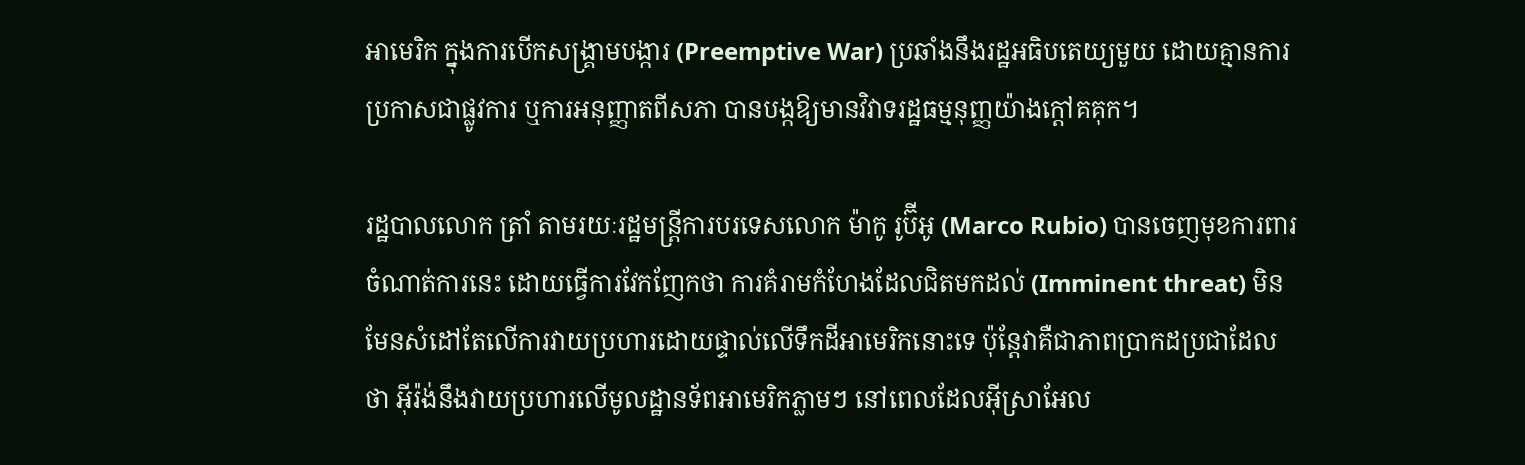អាមេរិក ក្នុងការបើកសង្គ្រាមបង្ការ (Preemptive War) ប្រឆាំងនឹងរដ្ឋអធិបតេយ្យមួយ ដោយគ្មានការប្រកាសជាផ្លូវការ ឬការអនុញ្ញាតពីសភា បានបង្កឱ្យមានវិវាទរដ្ឋធម្មនុញ្ញយ៉ាងក្ដៅគគុក។

រដ្ឋបាលលោក ត្រាំ តាមរយៈរដ្ឋមន្ត្រីការបរទេសលោក ម៉ាកូ រូប៊ីអូ (Marco Rubio) បានចេញមុខការពារចំណាត់ការនេះ ដោយធ្វើការវែកញែកថា ការគំរាមកំហែងដែលជិតមកដល់ (Imminent threat) មិនមែនសំដៅតែលើការវាយប្រហារដោយផ្ទាល់លើទឹកដីអាមេរិកនោះទេ ប៉ុន្តែវាគឺជាភាពប្រាកដប្រជាដែលថា អ៊ីរ៉ង់នឹងវាយប្រហារលើមូលដ្ឋានទ័ពអាមេរិកភ្លាមៗ នៅពេលដែលអ៊ីស្រាអែល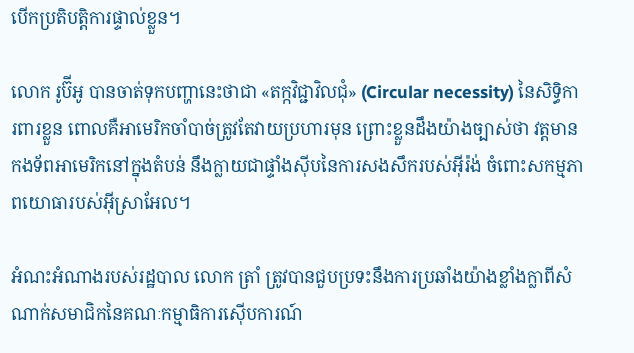បើកប្រតិបត្តិការផ្ទាល់ខ្លួន។

លោក រូប៊ីអូ បានចាត់ទុកបញ្ហានេះថាជា «តក្កវិជ្ជាវិលជុំ» (Circular necessity) នៃសិទ្ធិការពារខ្លួន ពោលគឺអាមេរិកចាំបាច់ត្រូវតែវាយប្រហារមុន ព្រោះខ្លួនដឹងយ៉ាងច្បាស់ថា វត្តមានកងទ័ពអាមេរិកនៅក្នុងតំបន់ នឹងក្លាយជាផ្ទាំងស៊ីបនៃការសងសឹករបស់អ៊ីរ៉ង់ ចំពោះសកម្មភាពយោធារបស់អ៊ីស្រាអែល។

អំណះអំណាងរបស់រដ្ឋបាល លោក ត្រាំ ត្រូវបានជួបប្រទះនឹងការប្រឆាំងយ៉ាងខ្លាំងក្លាពីសំណាក់សមាជិកនៃគណៈកម្មាធិការស៊ើបការណ៍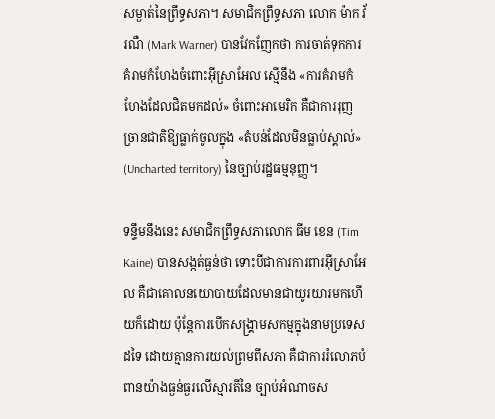សម្ងាត់នៃព្រឹទ្ធសភា។ សមាជិកព្រឹទ្ធសភា លោក ម៉ាក វ័រណឺ (Mark Warner) បានវែកញែកថា ការចាត់ទុកការគំរាមកំហែងចំពោះអ៊ីស្រាអែល ស្មើនឹង «ការគំរាមកំហែងដែលជិតមកដល់» ចំពោះអាមេរិក គឺជាការរុញច្រានជាតិឱ្យធ្លាក់ចូលក្នុង «តំបន់ដែលមិនធ្លាប់ស្គាល់» (Uncharted territory) នៃច្បាប់រដ្ឋធម្មនុញ្ញ។

ទន្ទឹមនឹងនេះ សមាជិកព្រឹទ្ធសភាលោក ធីម ខេន (Tim Kaine) បានសង្កត់ធ្ងន់ថា ទោះបីជាការការពារអ៊ីស្រាអែល គឺជាគោលនយោបាយដែលមានជាយូរយារមកហើយក៏ដោយ ប៉ុន្តែការបើកសង្គ្រាមសកម្មក្នុងនាមប្រទេសដទៃ ដោយគ្មានការយល់ព្រមពីសភា គឺជាការរំលោភបំពានយ៉ាងធ្ងន់ធ្ងរលើស្មារតីនៃ ច្បាប់អំណាចស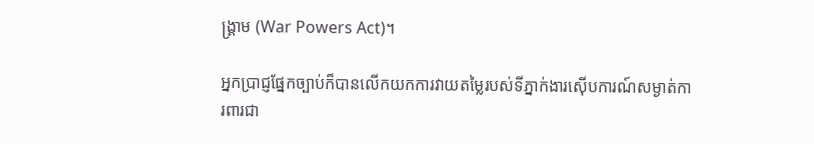ង្គ្រាម (War Powers Act)។

អ្នកប្រាជ្ញផ្នែកច្បាប់ក៏បានលើកយកការវាយតម្លៃរបស់ទីភ្នាក់ងារស៊ើបការណ៍សម្ងាត់ការពារជា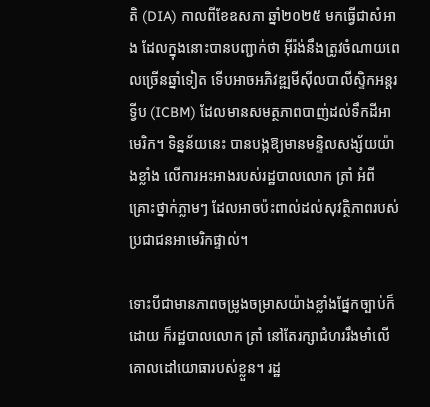តិ (DIA) កាលពីខែឧសភា ឆ្នាំ២០២៥ មកធ្វើជាសំអាង ដែលក្នុងនោះបានបញ្ជាក់ថា អ៊ីរ៉ង់នឹងត្រូវចំណាយពេលច្រើនឆ្នាំទៀត ទើបអាចអភិវឌ្ឍមីស៊ីលបាលីស្ទិកអន្តរទ្វីប (ICBM) ដែលមានសមត្ថភាពបាញ់ដល់ទឹកដីអាមេរិក។ ទិន្នន័យនេះ បានបង្កឱ្យមានមន្ទិលសង្ស័យយ៉ាងខ្លាំង លើការអះអាងរបស់រដ្ឋបាលលោក ត្រាំ អំពីគ្រោះថ្នាក់ភ្លាមៗ ដែលអាចប៉ះពាល់ដល់សុវត្ថិភាពរបស់ប្រជាជនអាមេរិកផ្ទាល់។

ទោះបីជាមានភាពចម្រូងចម្រាសយ៉ាងខ្លាំងផ្នែកច្បាប់ក៏ដោយ ក៏រដ្ឋបាលលោក ត្រាំ នៅតែរក្សាជំហររឹងមាំលើគោលដៅយោធារបស់ខ្លួន។ រដ្ឋ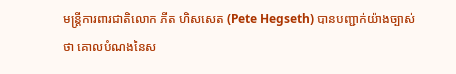មន្ត្រីការពារជាតិលោក ភីត ហិសសេត (Pete Hegseth) បានបញ្ជាក់យ៉ាងច្បាស់ថា គោលបំណងនៃស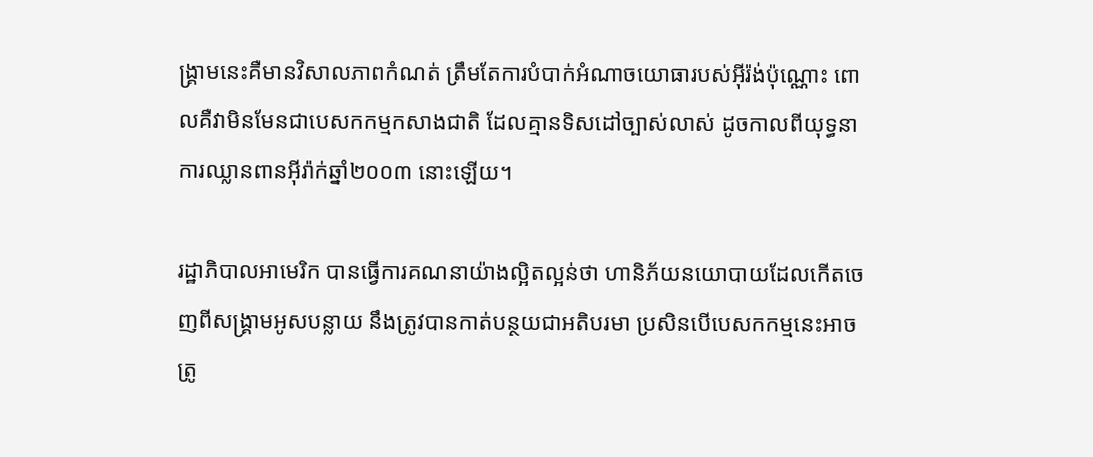ង្គ្រាមនេះគឺមានវិសាលភាពកំណត់ ត្រឹមតែការបំបាក់អំណាចយោធារបស់អ៊ីរ៉ង់ប៉ុណ្ណោះ ពោលគឺវាមិនមែនជាបេសកកម្មកសាងជាតិ ដែលគ្មានទិសដៅច្បាស់លាស់ ដូចកាលពីយុទ្ធនាការឈ្លានពានអ៊ីរ៉ាក់ឆ្នាំ២០០៣ នោះឡើយ។

រដ្ឋាភិបាលអាមេរិក បានធ្វើការគណនាយ៉ាងល្អិតល្អន់ថា ហានិភ័យនយោបាយដែលកើតចេញពីសង្គ្រាមអូសបន្លាយ នឹងត្រូវបានកាត់បន្ថយជាអតិបរមា ប្រសិនបើបេសកកម្មនេះអាចត្រូ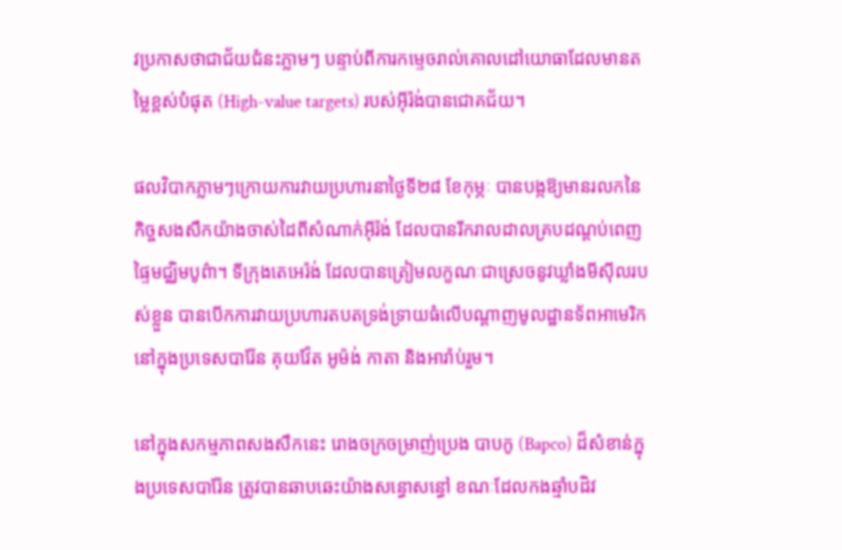វប្រកាសថាជាជ័យជំនះភ្លាមៗ បន្ទាប់ពីការកម្ទេចរាល់គោលដៅយោធាដែលមានតម្លៃខ្ពស់បំផុត (High-value targets) របស់អ៊ីរ៉ង់បានជោគជ័យ។

ផលវិបាកភ្លាមៗក្រោយការវាយប្រហារនាថ្ងៃទី២៨ ខែកុម្ភៈ បានបង្កឱ្យមានរលកនៃកិច្ចសងសឹកយ៉ាងចាស់ដៃពីសំណាក់អ៊ីរ៉ង់ ដែលបានរីករាលដាលគ្របដណ្តប់ពេញផ្ទៃមជ្ឈិមបូព៌ា។ ទីក្រុងតេអេរ៉ង់ ដែលបានត្រៀមលក្ខណៈជាស្រេចនូវឃ្លាំងមីស៊ីលរបស់ខ្លួន បានបើកការវាយប្រហារតបតទ្រង់ទ្រាយធំលើបណ្តាញមូលដ្ឋានទ័ពអាមេរិក នៅក្នុងប្រទេសបារ៉ែន គុយវ៉ែត អូម៉ង់ កាតា និងអារ៉ាប់រួម។

នៅក្នុងសកម្មភាពសងសឹកនេះ រោងចក្រចម្រាញ់ប្រេង បាបកូ (Bapco) ដ៏សំខាន់ក្នុងប្រទេសបារ៉ែន ត្រូវបានឆាបឆេះយ៉ាងសន្ធោសន្ធៅ ខណៈដែលកងឆ្មាំបដិវ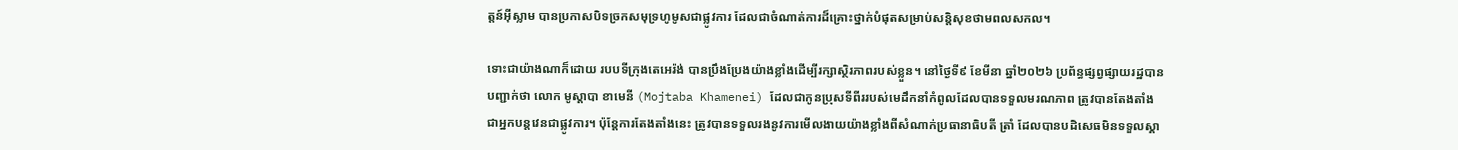ត្តន៍អ៊ីស្លាម បានប្រកាសបិទច្រកសមុទ្រហូមូសជាផ្លូវការ ដែលជាចំណាត់ការដ៏គ្រោះថ្នាក់បំផុតសម្រាប់សន្តិសុខថាមពលសកល។

ទោះជាយ៉ាងណាក៏ដោយ របបទីក្រុងតេអេរ៉ង់ បានប្រឹងប្រែងយ៉ាងខ្លាំងដើម្បីរក្សាស្ថិរភាពរបស់ខ្លួន។ នៅថ្ងៃទី៩ ខែមីនា ឆ្នាំ២០២៦ ប្រព័ន្ធផ្សព្វផ្សាយរដ្ឋបានបញ្ជាក់ថា លោក មូស្ដាបា ខាមេនី (Mojtaba Khamenei) ដែលជាកូនប្រុសទីពីររបស់មេដឹកនាំកំពូលដែលបានទទួលមរណភាព ត្រូវបានតែងតាំងជាអ្នកបន្តវេនជាផ្លូវការ។ ប៉ុន្តែការតែងតាំងនេះ ត្រូវបានទទួលរងនូវការមើលងាយយ៉ាងខ្លាំងពីសំណាក់ប្រធានាធិបតី ត្រាំ ដែលបានបដិសេធមិនទទួលស្គា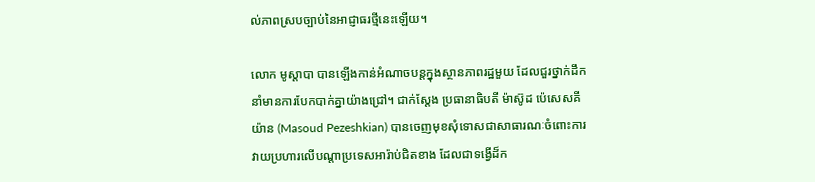ល់ភាពស្របច្បាប់នៃអាជ្ញាធរថ្មីនេះឡើយ។

លោក មូស្ដាបា បានឡើងកាន់អំណាចបន្តក្នុងស្ថានភាពរដ្ឋមួយ ដែលជួរថ្នាក់ដឹកនាំមានការបែកបាក់គ្នាយ៉ាងជ្រៅ។ ជាក់ស្តែង ប្រធានាធិបតី ម៉ាស៊ូដ ប៉េសេសគីយ៉ាន (Masoud Pezeshkian) បានចេញមុខសុំទោសជាសាធារណៈចំពោះការវាយប្រហារលើបណ្តាប្រទេសអារ៉ាប់ជិតខាង ដែលជាទង្វើដ៏ក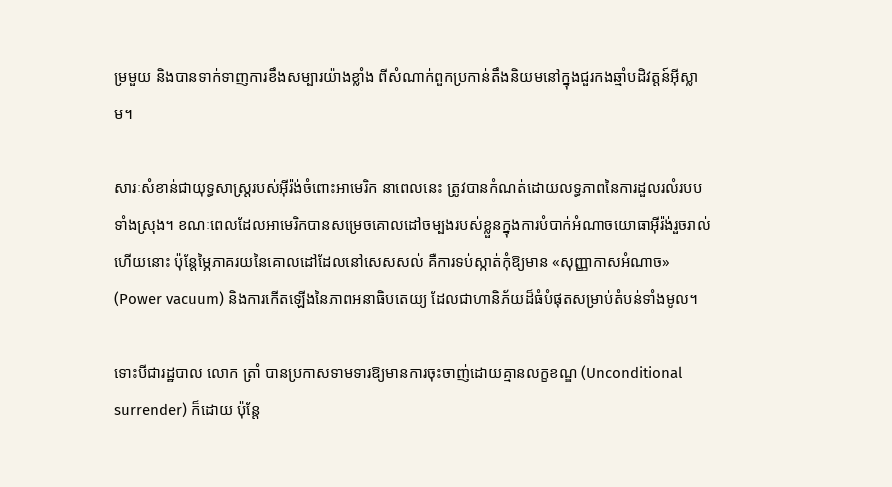ម្រមួយ និងបានទាក់ទាញការខឹងសម្បារយ៉ាងខ្លាំង ពីសំណាក់ពួកប្រកាន់តឹងនិយមនៅក្នុងជួរកងឆ្មាំបដិវត្តន៍អ៊ីស្លាម។

សារៈសំខាន់ជាយុទ្ធសាស្ត្ររបស់អ៊ីរ៉ង់ចំពោះអាមេរិក នាពេលនេះ ត្រូវបានកំណត់ដោយលទ្ធភាពនៃការដួលរលំរបបទាំងស្រុង។ ខណៈពេលដែលអាមេរិកបានសម្រេចគោលដៅចម្បងរបស់ខ្លួនក្នុងការបំបាក់អំណាចយោធាអ៊ីរ៉ង់រួចរាល់ហើយនោះ ប៉ុន្តែម្ភៃភាគរយនៃគោលដៅដែលនៅសេសសល់ គឺការទប់ស្កាត់កុំឱ្យមាន «សុញ្ញាកាសអំណាច» (Power vacuum) និងការកើតឡើងនៃភាពអនាធិបតេយ្យ ដែលជាហានិភ័យដ៏ធំបំផុតសម្រាប់តំបន់ទាំងមូល។

ទោះបីជារដ្ឋបាល លោក ត្រាំ បានប្រកាសទាមទារឱ្យមានការចុះចាញ់ដោយគ្មានលក្ខខណ្ឌ (Unconditional surrender) ក៏ដោយ ប៉ុន្តែ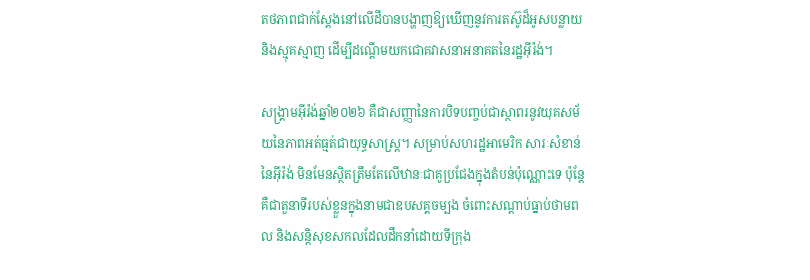តថភាពជាក់ស្តែងនៅលើដីបានបង្ហាញឱ្យឃើញនូវការតស៊ូដ៏អូសបន្លាយ និងស្មុគស្មាញ ដើម្បីដណ្តើមយកជោគវាសនាអនាគតនៃរដ្ឋអ៊ីរ៉ង់។

សង្គ្រាមអ៊ីរ៉ង់ឆ្នាំ២០២៦ គឺជាសញ្ញានៃការបិទបញ្ចប់ជាស្ថាពរនូវយុគសម័យនៃភាពអត់ធ្មត់ជាយុទ្ធសាស្ត្រ។ សម្រាប់សហរដ្ឋអាមេរិក សារៈសំខាន់នៃអ៊ីរ៉ង់ មិនមែនស្ថិតត្រឹមតែលើឋានៈជាគូប្រជែងក្នុងតំបន់ប៉ុណ្ណោះទេ ប៉ុន្តែគឺជាតួនាទីរបស់ខ្លួនក្នុងនាមជាឧបសគ្គចម្បង ចំពោះសណ្តាប់ធ្នាប់ថាមពល និងសន្តិសុខសកលដែលដឹកនាំដោយទីក្រុង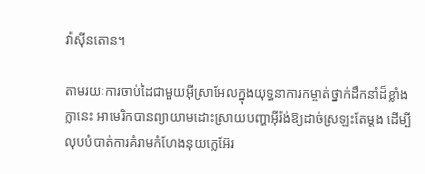វ៉ាស៊ីនតោន។

តាមរយៈការចាប់ដៃជាមួយអ៊ីស្រាអែលក្នុងយុទ្ធនាការកម្ចាត់ថ្នាក់ដឹកនាំដ៏ខ្លាំងក្លានេះ អាមេរិកបានព្យាយាមដោះស្រាយបញ្ហាអ៊ីរ៉ង់ឱ្យដាច់ស្រឡះតែម្តង ដើម្បីលុបបំបាត់ការគំរាមកំហែងនុយក្លេអ៊ែរ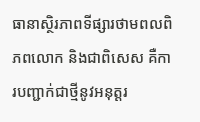ធានាស្ថិរភាពទីផ្សារថាមពលពិភពលោក និងជាពិសេស គឺការបញ្ជាក់ជាថ្មីនូវអនុត្តរ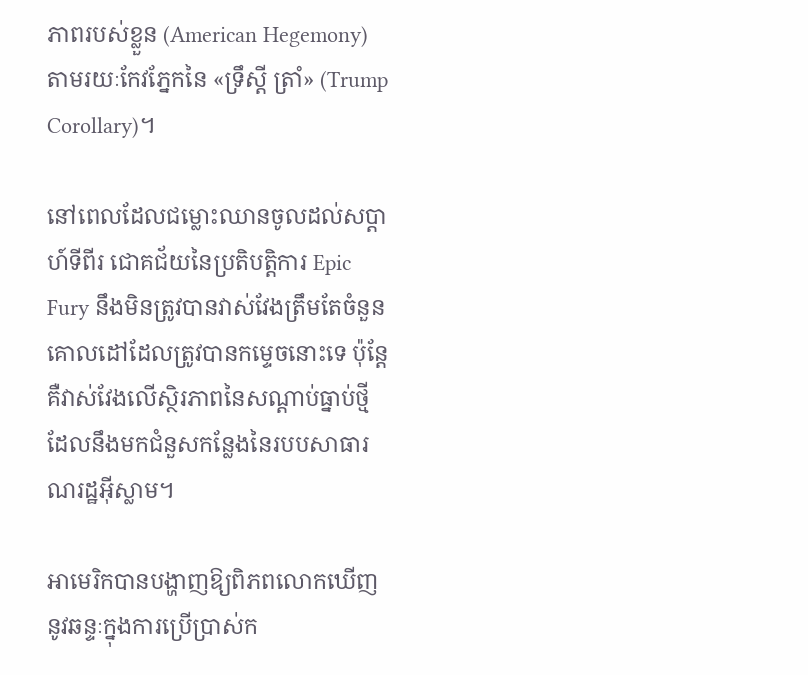ភាពរបស់ខ្លួន (American Hegemony) តាមរយៈកែវភ្នែកនៃ «ទ្រឹស្តី ត្រាំ» (Trump Corollary)។

នៅពេលដែលជម្លោះឈានចូលដល់សប្តាហ៍ទីពីរ ជោគជ័យនៃប្រតិបត្តិការ Epic Fury នឹងមិនត្រូវបានវាស់វែងត្រឹមតែចំនួនគោលដៅដែលត្រូវបានកម្ទេចនោះទេ ប៉ុន្តែគឺវាស់វែងលើស្ថិរភាពនៃសណ្តាប់ធ្នាប់ថ្មី ដែលនឹងមកជំនួសកន្លែងនៃរបបសាធារណរដ្ឋអ៊ីស្លាម។

អាមេរិកបានបង្ហាញឱ្យពិភពលោកឃើញនូវឆន្ទៈក្នុងការប្រើប្រាស់ក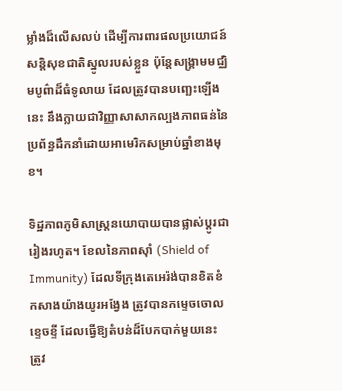ម្លាំងដ៏លើសលប់ ដើម្បីការពារផលប្រយោជន៍សន្តិសុខជាតិស្នូលរបស់ខ្លួន ប៉ុន្តែសង្គ្រាមមជ្ឈិមបូព៌ាដ៏ធំទូលាយ ដែលត្រូវបានបញ្ឆេះឡើងនេះ នឹងក្លាយជាវិញ្ញាសាសាកល្បងភាពធន់នៃប្រព័ន្ធដឹកនាំដោយអាមេរិកសម្រាប់ឆ្នាំខាងមុខ។

ទិដ្ឋភាពភូមិសាស្ត្រនយោបាយបានផ្លាស់ប្តូរជារៀងរហូត។ ខែលនៃភាពស៊ាំ (Shield of Immunity) ដែលទីក្រុងតេអេរ៉ង់បានខិតខំកសាងយ៉ាងយូរអង្វែង ត្រូវបានកម្ទេចចោលខ្ទេចខ្ទី ដែលធ្វើឱ្យតំបន់ដ៏បែកបាក់មួយនេះ ត្រូវ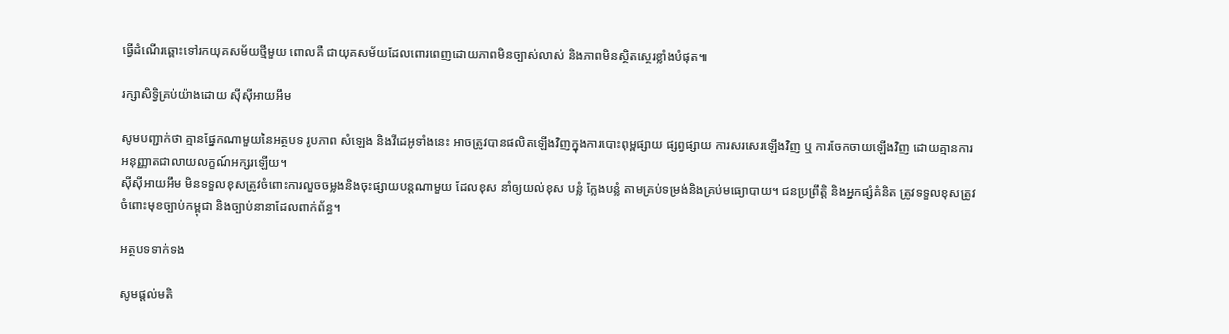ធ្វើដំណើរឆ្ពោះទៅរកយុគសម័យថ្មីមួយ ពោលគឺ ជាយុគសម័យដែលពោរពេញដោយភាពមិនច្បាស់លាស់ និងភាពមិនស្ថិតស្ថេរខ្លាំងបំផុត៕

រក្សាសិទ្វិគ្រប់យ៉ាងដោយ ស៊ីស៊ីអាយអឹម

សូមបញ្ជាក់ថា គ្មានផ្នែកណាមួយនៃអត្ថបទ រូបភាព សំឡេង និងវីដេអូទាំងនេះ អាចត្រូវបានផលិតឡើងវិញក្នុងការបោះពុម្ពផ្សាយ ផ្សព្វផ្សាយ ការសរសេរឡើងវិញ ឬ ការចែកចាយឡើងវិញ ដោយគ្មានការអនុញ្ញាតជាលាយលក្ខណ៍អក្សរឡើយ។
ស៊ីស៊ីអាយអឹម មិនទទួលខុសត្រូវចំពោះការលួចចម្លងនិងចុះផ្សាយបន្តណាមួយ ដែលខុស នាំឲ្យយល់ខុស បន្លំ ក្លែងបន្លំ តាមគ្រប់ទម្រង់និងគ្រប់មធ្យោបាយ។ ជនប្រព្រឹត្តិ និងអ្នកផ្សំគំនិត ត្រូវទទួលខុសត្រូវចំពោះមុខច្បាប់កម្ពុជា និងច្បាប់នានាដែលពាក់ព័ន្ធ។

អត្ថបទទាក់ទង

សូមផ្ដល់មតិ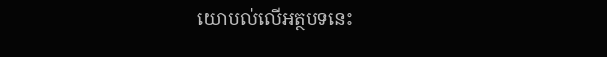យោបល់លើអត្ថបទនេះ